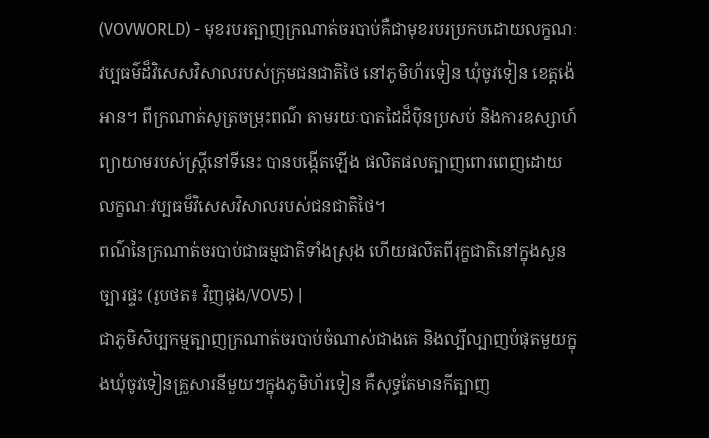(VOVWORLD) - មុខរបរត្បាញក្រណាត់ចរបាប់គឺជាមុខរបរប្រកបដោយលក្ខណៈវប្បធម៌ដ៏វិសេសវិសាលរបស់ក្រុមជនជាតិថៃ នៅភូមិហ័រទៀន ឃុំចូវទៀន ខេត្តង៉េអាន។ ពីក្រណាត់សូត្រចម្រុះពណ៌ តាមរយៈបាតដៃដ៏ប៉ិនប្រសប់ និងការឧស្សាហ៍ព្យាយាមរបស់ស្ត្រីនៅទីនេះ បានបង្កើតឡើង ផលិតផលត្បាញពោរពេញដោយលក្ខណៈវប្បធម៏វិសេសវិសាលរបស់ជនជាតិថៃ។
ពណ៌នៃក្រណាត់ចរបាប់ជាធម្មជាតិទាំងស្រុង ហើយផលិតពីរុក្ខជាតិនៅក្នុងសួនច្បារផ្ទះ (រូបថត៖ វិញផុង/VOV5) |
ជាភូមិសិប្បកម្មត្បាញក្រណាត់ចរបាប់ចំណាស់ជាងគេ និងល្បីល្បាញបំផុតមួយក្នុងឃុំចូវទៀនគ្រួសារនីមួយៗក្នុងភូមិហ័រទៀន គឺសុទ្ធតែមានកីត្បាញ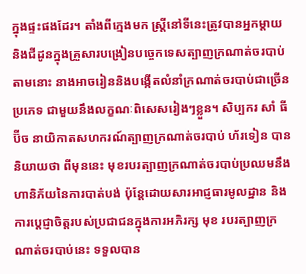ក្នុងផ្ទះផងដែរ។ តាំងពីក្មេងមក ស្ត្រីនៅទីនេះត្រូវបានអ្នកម្តាយនិងជីដូនក្នុងគ្រួសារបង្រៀនបច្ចេកទេសត្បាញក្រណាត់ចរបាប់ តាមនោះ នាងអាចរៀននិងបង្កើតលំនាំក្រណាត់ចរបាប់ជាច្រើនប្រភេទ ជាមួយនឹងលក្ខណៈពិសេសរៀងៗខ្លួន។ សិប្បករ សាំ ធី ប៊ីច នាយិកាតសហករណ៍ត្បាញក្រណាត់ចរបាប់ ហ័រទៀន បាននិយាយថា ពីមុននេះ មុខរបរត្បាញក្រណាត់ចរបាប់ប្រឈមនឹងហានិភ័យនៃការបាត់បង់ ប៉ុន្តែដោយសារអាជ្ញធារមូលដ្ឋាន និងការប្តេជ្ញាចិត្តរបស់ប្រជាជនក្នុងការអភិរក្ស មុខ របរត្បាញក្រណាត់ចរបាប់នេះ ទទួលបាន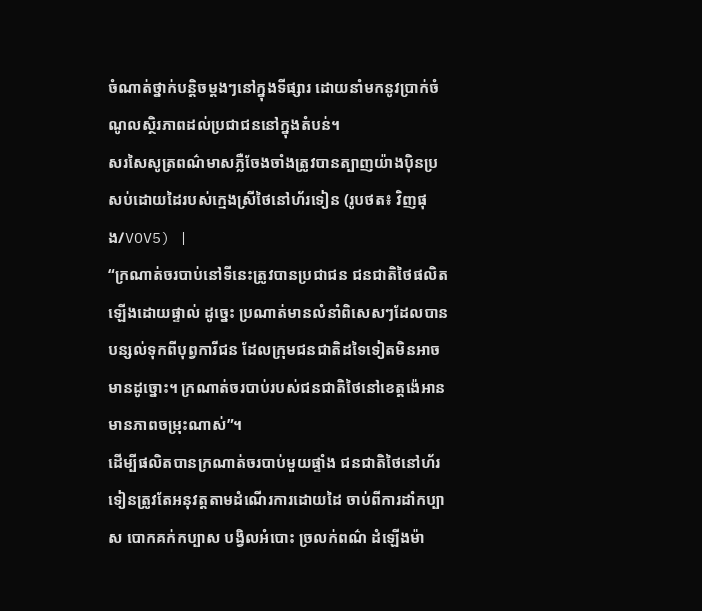ចំណាត់ថ្នាក់បន្តិចម្តងៗនៅក្នុងទីផ្សារ ដោយនាំមកនូវប្រាក់ចំណូលស្ថិរភាពដល់ប្រជាជននៅក្នុងតំបន់។
សរសៃសូត្រពណ៌មាសភ្លឺចែងចាំងត្រូវបានត្បាញយ៉ាងប៉ិនប្រសប់ដោយដៃរបស់ក្មេងស្រីថៃនៅហ័រទៀន (រូបថត៖ វិញផុង/VOV5) |
“ក្រណាត់ចរបាប់នៅទីនេះត្រូវបានប្រជាជន ជនជាតិថៃផលិតឡើងដោយផ្ទាល់ ដូច្នេះ ប្រណាត់មានលំនាំពិសេសៗដែលបានបន្សល់ទុកពីបុព្វការីជន ដែលក្រុមជនជាតិដទៃទៀតមិនអាចមានដូច្នោះ។ ក្រណាត់ចរបាប់របស់ជនជាតិថៃនៅខេត្តង៉េអានមានភាពចម្រុះណាស់”។
ដើម្បីផលិតបានក្រណាត់ចរបាប់មួយផ្ទាំង ជនជាតិថៃនៅហ័រទៀនត្រូវតែអនុវត្តតាមដំណើរការដោយដៃ ចាប់ពីការដាំកប្បាស បោកគក់កប្បាស បង្វិលអំបោះ ច្រលក់ពណ៌ ដំឡើងម៉ា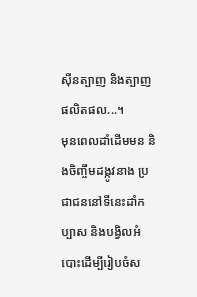ស៊ីនត្បាញ និងត្បាញផលិតផល...។
មុនពេលដាំដើមមន និងចិញ្ចឹមដង្កូវនាង ប្រជាជននៅទីនេះដាំកប្បាស និងបង្វិលអំបោះដើម្បីរៀបចំស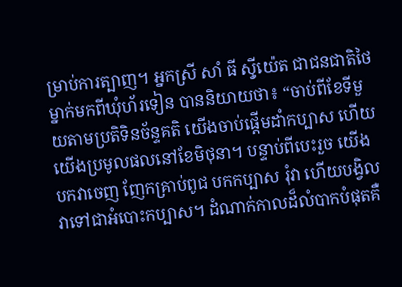ម្រាប់ការត្បាញ។ អ្នកស្រី សាំ ធី ស៊្វីយ៉េត ជាជនជាតិថៃម្នាក់មកពីឃុំហ័រទៀន បាននិយាយថា៖ “ចាប់ពីខែទីមួយតាមប្រតិទិនច័ន្ទគតិ យើងចាប់ផ្តើមដាំកប្បាស ហើយយើងប្រមូលផលនៅខែមិថុនា។ បន្ទាប់ពីបេះរួច យើងបកវាចេញ ញែកគ្រាប់ពូជ បកកប្បាស រុំវា ហើយបង្វិលវាទៅជាអំបោះកប្បាស។ ដំណាក់កាលដ៏លំបាកបំផុតគឺ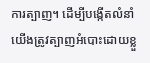ការត្បាញ។ ដើម្បីបង្កើតលំនាំ យើងត្រូវត្បាញអំបោះដោយខ្លួ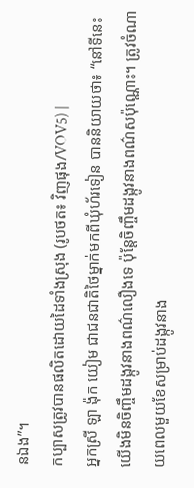នឯង”។
កប្បាសត្រូវបានផលិតដោយដៃទាំងស្រុង (រូបថត៖ វិញផុង/VOV5) |
អ្នកស្រី ឡា ង៉ុក យៀម ជាជនជាតិថៃម្នាក់មកពីឃុំហ័រទៀន បាននិយាយថា៖ “នៅទីនេះ យើងមិនចិញ្ចឹមដង្កូវនាងពណ៌លឿងទេ ប៉ុន្តែចិញ្ចឹមដង្កូវនាងពណ៌សប៉ុណ្ណោះ។ ត្រូវចំណាយពេលមួយខែសម្រាប់ដង្កូវនាង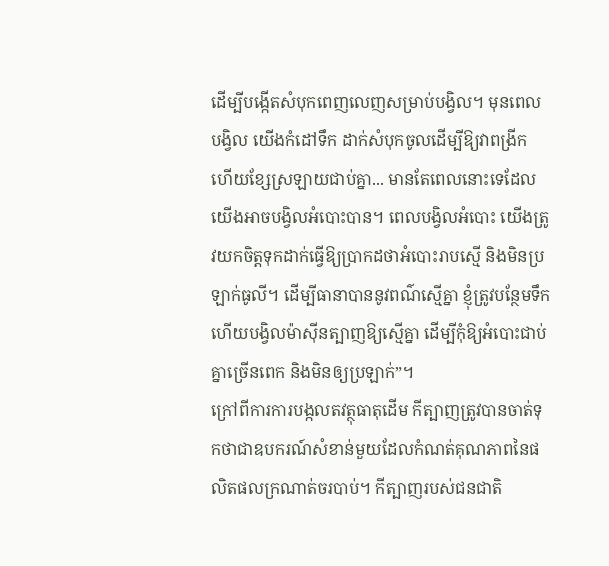ដើម្បីបង្កើតសំបុកពេញលេញសម្រាប់បង្វិល។ មុនពេលបង្វិល យើងកំដៅទឹក ដាក់សំបុកចូលដើម្បីឱ្យវាពង្រីក ហើយខ្សែស្រឡាយជាប់គ្នា... មានតែពេលនោះទេដែលយើងអាចបង្វិលអំបោះបាន។ ពេលបង្វិលអំបោះ យើងត្រូវយកចិត្តទុកដាក់ធ្វើឱ្យប្រាកដថាអំបោះរាបស្មើ និងមិនប្រឡាក់ធូលី។ ដើម្បីធានាបាននូវពណ៌ស្មើគ្នា ខ្ញុំត្រូវបន្ថែមទឹក ហើយបង្វិលម៉ាស៊ីនត្បាញឱ្យស្មើគ្នា ដើម្បីកុំឱ្យអំបោះជាប់គ្នាច្រើនពេក និងមិនឲ្យប្រឡាក់”។
ក្រៅពីការការបង្កលតវត្ថុធាតុដើម កីត្បាញត្រូវបានចាត់ទុកថាជាឧបករណ៍សំខាន់មួយដែលកំណត់គុណភាពនៃផលិតផលក្រណាត់ចរបាប់។ កីត្បាញរបស់ជនជាតិ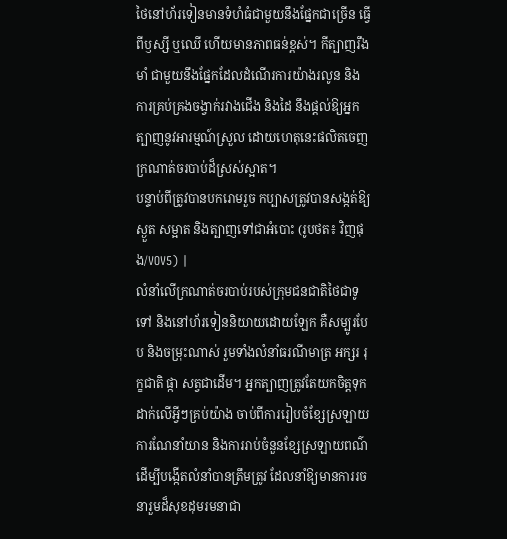ថៃនៅហ័រទៀនមានទំហំធំជាមួយនឹងផ្នែកជាច្រើន ធ្វើពីឫស្សី ឬឈើ ហើយមានភាពធន់ខ្ពស់។ កីត្បាញរឹងមាំ ជាមួយនឹងផ្នែកដែលដំណើរការយ៉ាងរលូន និងការគ្រប់គ្រងចង្វាក់រវាងជើង និងដៃ នឹងផ្តល់ឱ្យអ្នកត្បាញនូវអារម្មណ៍ស្រួល ដោយហេតុនេះផលិតចេញក្រណាត់ចរបាប់ដ៏ស្រស់ស្អាត។
បន្ទាប់ពីត្រូវបានបករោមរួច កប្បាសត្រូវបានសង្កត់ឱ្យស្ងួត សម្អាត និងត្បាញទៅជាអំបោះ (រូបថត៖ វិញផុង/VOV5) |
លំនាំលើក្រណាត់ចរបាប់របស់ក្រុមជនជាតិថៃជាទូទៅ និងនៅហ័រទៀននិយាយដោយឡែក គឺសម្បូរបែប និងចម្រុះណាស់ រួមទាំងលំនាំធរណីមាត្រ អក្សរ រុក្ខជាតិ ផ្កា សត្វជាដើម។ អ្នកត្បាញត្រូវតែយកចិត្តទុកដាក់លើអ្វីៗគ្រប់យ៉ាង ចាប់ពីការរៀបចំខ្សែស្រឡាយ ការណែនាំយាន និងការរាប់ចំនួនខ្សែស្រឡាយពណ៌ ដើម្បីបង្កើតលំនាំបានត្រឹមត្រូវ ដែលនាំឱ្យមានការរចនារួមដ៏សុខដុមរមនាជា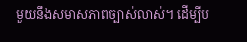មួយនឹងសមាសភាពច្បាស់លាស់។ ដើម្បីប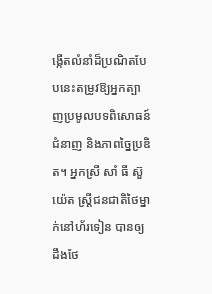ង្កើតលំនាំដ៏ប្រណិតបែបនេះតម្រូវឱ្យអ្នកត្បាញប្រមូលបទពិសោធន៍ ជំនាញ និងភាពច្នៃប្រឌិត។ អ្នកស្រី សាំ ធី ស៊ួយ៉េត ស្ត្រីជនជាតិថៃម្នាក់នៅហ័រទៀន បានឲ្យដឹងថែ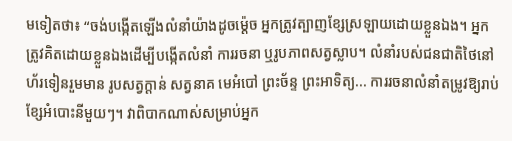មទៀតថា៖ “ចង់បង្កើតឡើងលំនាំយ៉ាងដូចម្ត៉េច អ្នកត្រូវត្បាញខ្សែស្រឡាយដោយខ្លួនឯង។ អ្នកត្រូវគិតដោយខ្លួនឯងដើម្បីបង្កើតលំនាំ ការរចនា ឬរូបភាពសត្វស្លាប។ លំនាំរបស់ជនជាតិថៃនៅហ័រទៀនរួមមាន រូបសត្វក្តាន់ សត្វនាគ មេអំបៅ ព្រះច័ន្ទ ព្រះអាទិត្យ... ការរចនាលំនាំតម្រូវឱ្យរាប់ខ្សែអំបោះនីមួយៗ។ វាពិបាកណាស់សម្រាប់អ្នក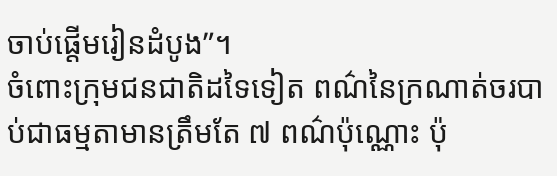ចាប់ផ្តើមរៀនដំបូង”។
ចំពោះក្រុមជនជាតិដទៃទៀត ពណ៌នៃក្រណាត់ចរបាប់ជាធម្មតាមានត្រឹមតែ ៧ ពណ៌ប៉ុណ្ណោះ ប៉ុ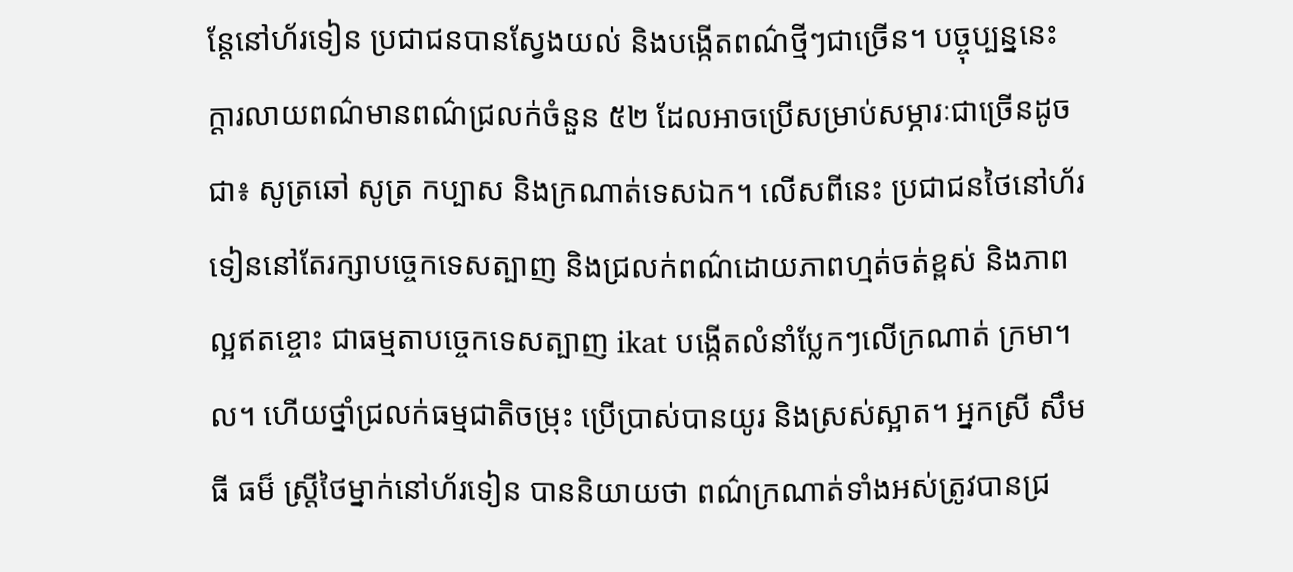ន្តែនៅហ័រទៀន ប្រជាជនបានស្វែងយល់ និងបង្កើតពណ៌ថ្មីៗជាច្រើន។ បច្ចុប្បន្ននេះ ក្ដារលាយពណ៌មានពណ៌ជ្រលក់ចំនួន ៥២ ដែលអាចប្រើសម្រាប់សម្ភារៈជាច្រើនដូចជា៖ សូត្រឆៅ សូត្រ កប្បាស និងក្រណាត់ទេសឯក។ លើសពីនេះ ប្រជាជនថៃនៅហ័រទៀននៅតែរក្សាបច្ចេកទេសត្បាញ និងជ្រលក់ពណ៌ដោយភាពហ្មត់ចត់ខ្ពស់ និងភាពល្អឥតខ្ចោះ ជាធម្មតាបច្ចេកទេសត្បាញ ikat បង្កើតលំនាំប្លែកៗលើក្រណាត់ ក្រមា។ល។ ហើយថ្នាំជ្រលក់ធម្មជាតិចម្រុះ ប្រើប្រាស់បានយូរ និងស្រស់ស្អាត។ អ្នកស្រី សឹម ធី ធម៏ ស្ត្រីថៃម្នាក់នៅហ័រទៀន បាននិយាយថា ពណ៌ក្រណាត់ទាំងអស់ត្រូវបានជ្រ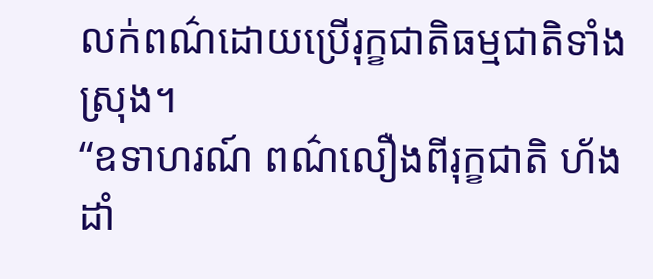លក់ពណ៌ដោយប្រើរុក្ខជាតិធម្មជាតិទាំងស្រុង។
“ឧទាហរណ៍ ពណ៌លឿងពីរុក្ខជាតិ ហ័ង ដាំ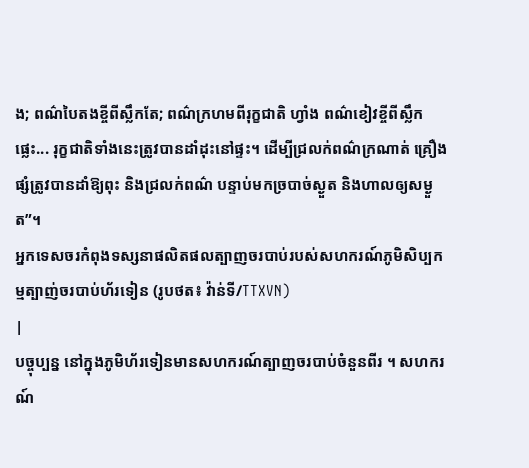ង; ពណ៌បៃតងខ្ចីពីស្លឹកតែ; ពណ៌ក្រហមពីរុក្ខជាតិ ហ្វាំង ពណ៌ខៀវខ្ចីពីស្លឹកផ្លេះ... រុក្ខជាតិទាំងនេះត្រូវបានដាំដុះនៅផ្ទះ។ ដើម្បីជ្រលក់ពណ៌ក្រណាត់ គ្រឿងផ្សំត្រូវបានដាំឱ្យពុះ និងជ្រលក់ពណ៌ បន្ទាប់មកច្របាច់ស្ងួត និងហាលឲ្យសម្ងួត”។
អ្នកទេសចរកំពុងទស្សនាផលិតផលត្បាញចរបាប់របស់សហករណ៍ភូមិសិប្បកម្មត្បាញ់ចរបាប់ហ័រទៀន (រូបថត៖ វ៉ាន់ទី/TTXVN)
|
បច្ចុប្បន្ន នៅក្នុងភូមិហ័រទៀនមានសហករណ៍ត្បាញចរបាប់ចំនួនពីរ ។ សហករណ៍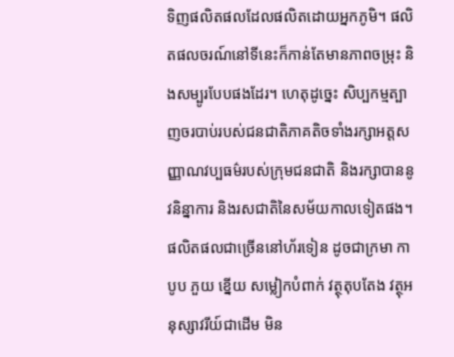ទិញផលិតផលដែលផលិតដោយអ្នកភូមិ។ ផលិតផលចរណ៍នៅទីនេះក៏កាន់តែមានភាពចម្រុះ និងសម្បូរបែបផងដែរ។ ហេតុដូច្នេះ សិប្បកម្មត្បាញចរបាប់របស់ជនជាតិភាគតិចទាំងរក្សាអត្តសញ្ញាណវប្បធម៌របស់ក្រុមជនជាតិ និងរក្សាបាននូវនិន្នាការ និងរសជាតិនៃសម័យកាលទៀតផង។ ផលិតផលជាច្រើននៅហ័រទៀន ដូចជាក្រមា កាបូប ភួយ ខ្នើយ សម្លៀកបំពាក់ វត្ថុតុបតែង វត្ថុអនុស្សាវរីយ៍ជាដើម មិន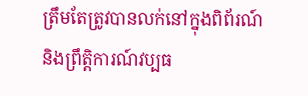ត្រឹមតែត្រូវបានលក់នៅក្នុងពិព័រណ៍ និងព្រឹត្តិការណ៍វប្បធ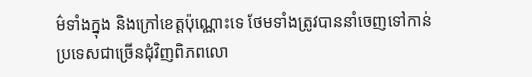ម៌ទាំងក្នុង និងក្រៅខេត្តប៉ុណ្ណោះទេ ថែមទាំងត្រូវបាននាំចេញទៅកាន់ប្រទេសជាច្រើនជុំវិញពិភពលោ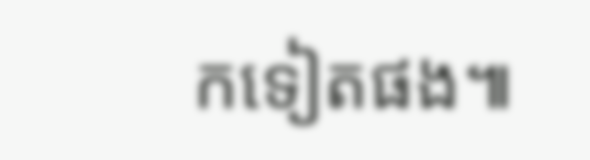កទៀតផង៕